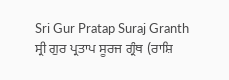Sri Gur Pratap Suraj Granth
ਸ੍ਰੀ ਗੁਰ ਪ੍ਰਤਾਪ ਸੂਰਜ ਗ੍ਰੰਥ (ਰਾਸ਼ਿ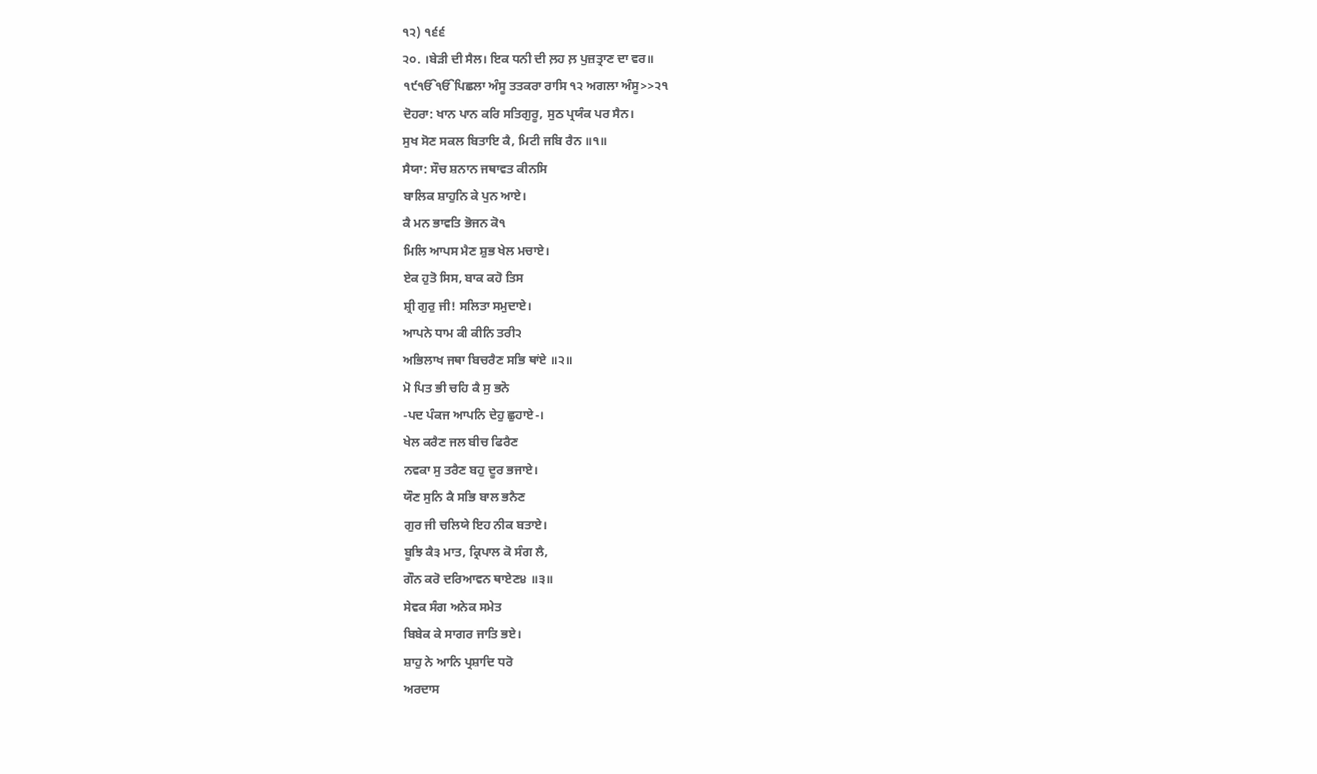੧੨) ੧੬੬
੨੦. ।ਬੇੜੀ ਦੀ ਸੈਲ। ਇਕ ਧਨੀ ਦੀ ਲ਼ਹ ਲ਼ ਪੁਜ਼ਤ੍ਰਾਣ ਦਾ ਵਰ॥
੧੯ੴੴਪਿਛਲਾ ਅੰਸੂ ਤਤਕਰਾ ਰਾਸਿ ੧੨ ਅਗਲਾ ਅੰਸੂ>>੨੧
ਦੋਹਰਾ: ਖਾਨ ਪਾਨ ਕਰਿ ਸਤਿਗੁਰੂ, ਸੁਠ ਪ੍ਰਯੰਕ ਪਰ ਸੈਨ।
ਸੁਖ ਸੋਣ ਸਕਲ ਬਿਤਾਇ ਕੈ, ਮਿਟੀ ਜਬਿ ਰੈਨ ॥੧॥
ਸੈਯਾ: ਸੌਚ ਸ਼ਨਾਨ ਜਥਾਵਤ ਕੀਨਸਿ
ਬਾਲਿਕ ਸ਼ਾਹੁਨਿ ਕੇ ਪੁਨ ਆਏ।
ਕੈ ਮਨ ਭਾਵਤਿ ਭੋਜਨ ਕੋ੧
ਮਿਲਿ ਆਪਸ ਮੈਣ ਸ਼ੁਭ ਖੇਲ ਮਚਾਏ।
ਏਕ ਹੁਤੋ ਸਿਸ, ਬਾਕ ਕਹੋ ਤਿਸ
ਸ਼੍ਰੀ ਗੁਰੁ ਜੀ! ਸਲਿਤਾ ਸਮੁਦਾਏ।
ਆਪਨੇ ਧਾਮ ਕੀ ਕੀਨਿ ਤਰੀ੨
ਅਭਿਲਾਖ ਜਥਾ ਬਿਚਰੈਣ ਸਭਿ ਥਾਂਏ ॥੨॥
ਮੋ ਪਿਤ ਭੀ ਚਹਿ ਕੈ ਸੁ ਭਨੋ
-ਪਦ ਪੰਕਜ ਆਪਨਿ ਦੇਹੁ ਛੁਹਾਏ-।
ਖੇਲ ਕਰੈਣ ਜਲ ਬੀਚ ਫਿਰੈਣ
ਨਵਕਾ ਸੁ ਤਰੈਣ ਬਹੁ ਦੂਰ ਭਜਾਏ।
ਯੌਣ ਸੁਨਿ ਕੈ ਸਭਿ ਬਾਲ ਭਨੈਣ
ਗੁਰ ਜੀ ਚਲਿਯੇ ਇਹ ਨੀਕ ਬਤਾਏ।
ਬੂਝਿ ਕੈ੩ ਮਾਤ, ਕ੍ਰਿਪਾਲ ਕੋ ਸੰਗ ਲੈ,
ਗੌਨ ਕਰੋ ਦਰਿਆਵਨ ਥਾਏਣ੪ ॥੩॥
ਸੇਵਕ ਸੰਗ ਅਨੇਕ ਸਮੇਤ
ਬਿਬੇਕ ਕੇ ਸਾਗਰ ਜਾਤਿ ਭਏ।
ਸ਼ਾਹੁ ਨੇ ਆਨਿ ਪ੍ਰਸ਼ਾਦਿ ਧਰੋ
ਅਰਦਾਸ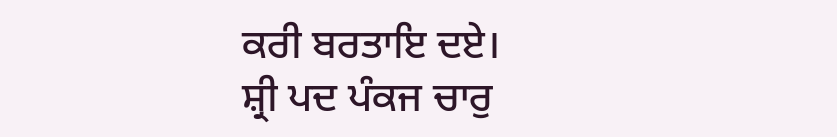ਕਰੀ ਬਰਤਾਇ ਦਏ।
ਸ਼੍ਰੀ ਪਦ ਪੰਕਜ ਚਾਰੁ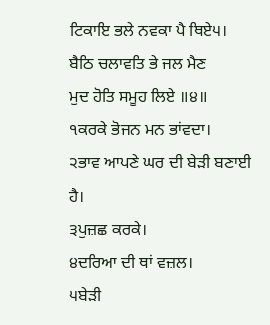ਟਿਕਾਇ ਭਲੇ ਨਵਕਾ ਪੈ ਥਿਏ੫।
ਬੈਠਿ ਚਲਾਵਤਿ ਭੇ ਜਲ ਮੈਣ
ਮੁਦ ਹੋਤਿ ਸਮੂਹ ਲਿਏ ॥੪॥
੧ਕਰਕੇ ਭੋਜਨ ਮਨ ਭਾਂਵਦਾ।
੨ਭਾਵ ਆਪਣੇ ਘਰ ਦੀ ਬੇੜੀ ਬਣਾਈ ਹੈ।
੩ਪੁਜ਼ਛ ਕਰਕੇ।
੪ਦਰਿਆ ਦੀ ਥਾਂ ਵਜ਼ਲ।
੫ਬੇੜੀ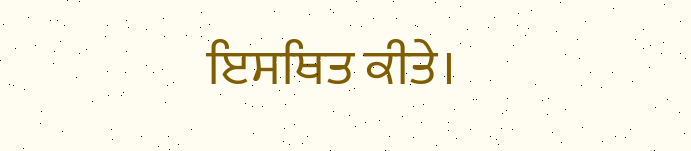ਇਸਥਿਤ ਕੀਤੇ।